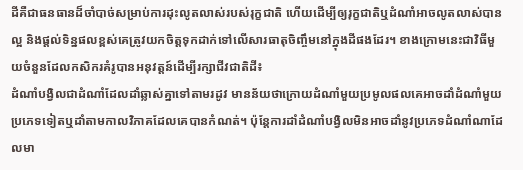ដីគឺជាធនធានដ៏ចាំបាច់សម្រាប់ការដុះលូតលាស់របស់រុក្ខជាតិ ហើយដើម្បីឲ្យរុក្ខជាតិឬដំណាំអាចលូតលាស់បានល្អ និងផ្តល់ទិន្នផលខ្ពស់គេត្រូវយកចិត្តទុកដាក់ទៅលើសារធាតុចិញ្ចឹមនៅក្នុងដីផងដែរ។ ខាងក្រោមនេះជាវិធីមួយចំនួនដែលកសិករគំរូបានអនុវត្តន៍ដើម្បីរក្សាជីវជាតិដី៖
ដំណាំបង្វិលជាដំណាំដែលដាំឆ្លាស់គ្នាទៅតាមរដូវ មានន័យថាក្រោយដំណាំមួយប្រមូលផលគេអាចដាំដំណាំមួយប្រភេទទៀតឬដាំតាមកាលវិភាគដែលគេបានកំណត់។ ប៉ុន្តែការដាំដំណាំបង្វិលមិនអាចដាំនូវប្រភេទដំណាំណាដែលមា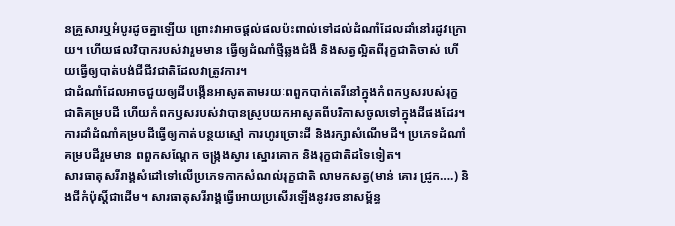នគ្រួសារឬអំបូរដូចគ្នាឡើយ ព្រោះវាអាចផ្តល់ផលប៉ះពាល់ទៅដល់ដំណាំដែលដាំនៅរដូវក្រោយ។ ហើយផលវិបាករបស់វារួមមាន ធ្វើឲ្យដំណាំថ្មីឆ្លងជំងឺ និងសត្វល្អិតពីរុក្ខជាតិចាស់ ហើយធ្វើឲ្យបាត់បង់ជីជីវជាតិដែលវាត្រូវការ។
ជាដំណាំដែលអាចជួយឲ្យដីបង្កើនអាសូតតាមរយៈពពួកបាក់តេរីនៅក្នុងកំពកឫសរបស់រុក្ខជាតិគម្របដី ហើយកំពកឫសរបស់វាបានស្រូបយកអាសូតពីបរិកាសចូលទៅក្នុងដីផងដែរ។ ការដាំដំណាំគម្របដីធ្វើឲ្យកាត់បន្ថយស្មៅ ការហូរច្រោះដី និងរក្សាសំណើមដី។ ប្រភេទដំណាំគម្របដីរួមមាន ពពួកសណ្ដែក ចង្ក្រងស្វារ ស្នោរគោក និងរុក្ខជាតិដទៃទៀត។
សារធាតុសរីរាង្គសំដៅទៅលើប្រភេទកាកសំណល់រុក្ខជាតិ លាមកសត្វ(មាន់ គោរ ជ្រូក….) និងជីកំប៉ុស្តិ៍ជាដើម។ សារធាតុសរីរាង្គធ្វើអោយប្រសើរឡើងនូវរចនាសម្ព័ន្ធ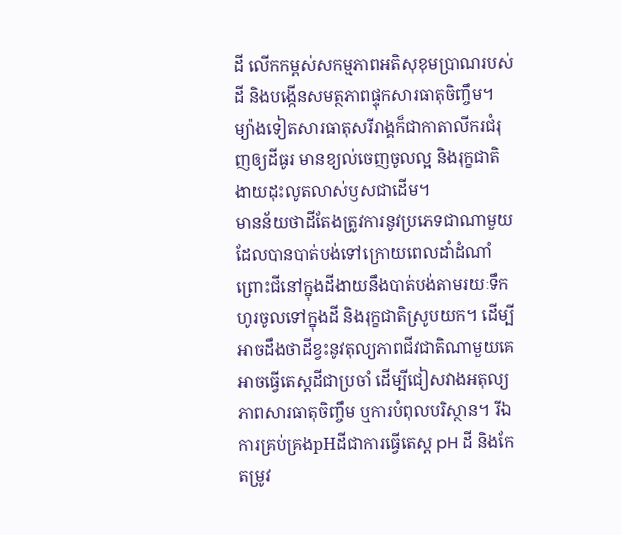ដី លើកកម្ពស់សកម្មភាពអតិសុខុមប្រាណរបស់ដី និងបង្កើនសមត្ថភាពផ្ទុកសារធាតុចិញ្ចឹម។ ម្យ៉ាងទៀតសារធាតុសរីរាង្គក៏ជាកាតាលីករជំរុញឲ្យដីធូរ មានខ្យល់ចេញចូលល្អ និងរុក្ខជាតិងាយដុះលូតលាស់ឫសជាដើម។
មានន័យថាដីតែងត្រូវការនូវប្រភេទជាណាមួយដែលបានបាត់បង់ទៅក្រោយពេលដាំដំណាំ ព្រោះជីនៅក្នុងដីងាយនឹងបាត់បង់តាមរយៈទឹកហូរចូលទៅក្នុងដី និងរុក្ខជាតិស្រូបយក។ ដើម្បីអាចដឹងថាដីខ្វះនូវតុល្យភាពជីវជាតិណាមួយគេអាចធ្វើតេស្តដីជាប្រចាំ ដើម្បីជៀសវាងអតុល្យភាពសារធាតុចិញ្ចឹម ឬការបំពុលបរិស្ថាន។ រីឯការគ្រប់គ្រងpHដីជាការធ្វើតេស្ត pH ដី និងកែតម្រូវ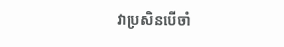វាប្រសិនបើចាំ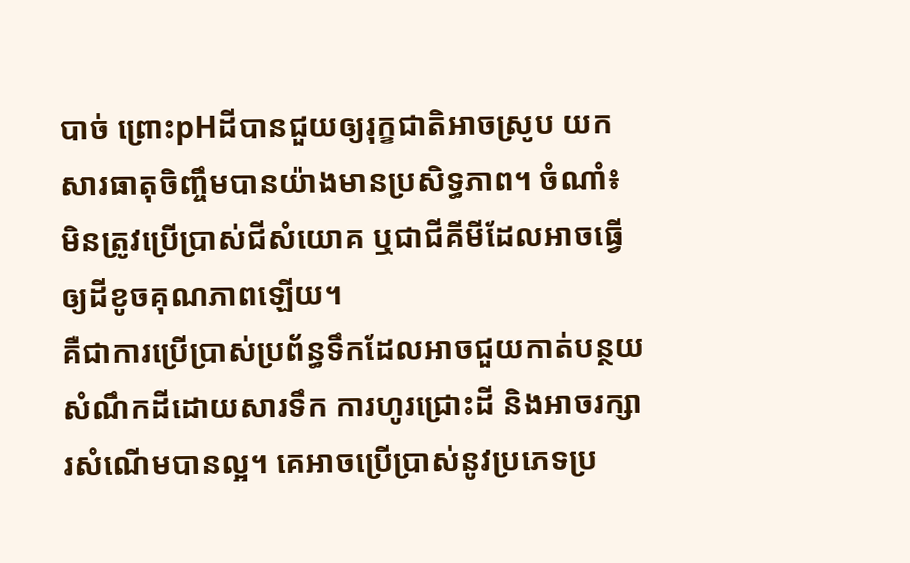បាច់ ព្រោះpHដីបានជួយឲ្យរុក្ខជាតិអាចស្រូប យកសារធាតុចិញ្ចឹមបានយ៉ាងមានប្រសិទ្ធភាព។ ចំណាំ៖ មិនត្រូវប្រើប្រាស់ជីសំយោគ ឬជាជីគីមីដែលអាចធ្វើឲ្យដីខូចគុណភាពឡើយ។
គឺជាការប្រើប្រាស់ប្រព័ន្ធទឹកដែលអាចជួយកាត់បន្ថយសំណឹកដីដោយសារទឹក ការហូរជ្រោះដី និងអាចរក្សារសំណើមបានល្អ។ គេអាចប្រើប្រាស់នូវប្រភេទប្រ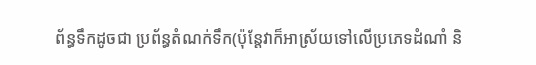ព័ន្ធទឹកដូចជា ប្រព័ន្ធតំណក់ទឹក(ប៉ុន្តែវាក៏អាស្រ័យទៅលើប្រភេទដំណាំ និ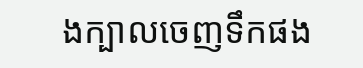ងក្បាលចេញទឹកផង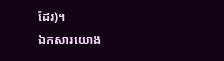ដែរ)។
ឯកសារយោង